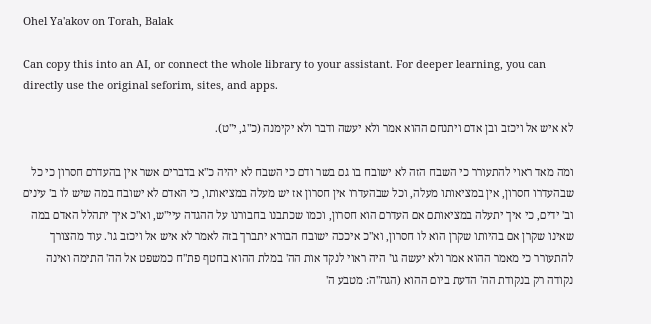Ohel Ya'akov on Torah, Balak

Can copy this into an AI, or connect the whole library to your assistant. For deeper learning, you can directly use the original seforim, sites, and apps.

לא איש אל ויכזב ובן אדם ויתנחם ההוא אמר ולא יעשה ודבר ולא יקימנה (כ"ג, י"ט).

ומה מאד ראוי להתעורר כי השבח הזה לא ישובח בו גם בשר ודם כי השבח לא יהיה כ"א בדברים אשר אין בהעדרם חסרון כי כל שבהעדרו חסרון, אין במציאותו מעלה, וכל שבהעדרו אין חסרון אז יש מעלה במציאותו, כי האדם לא ישובח במה שיש לו ב' עינים וב' ידים, כי איך יתעלה במציאותם אם העדרם הוא חסרון, וכמו שכתבנו בחבורנו על ההגדה עיי"ש, וא"כ איך יתהלל האדם במה שאינו שקרן אם בהיותו שקרן הוא לו חסרון, וא"כ איככה ישובח הבורא יתברך בזה לאמר לא איש אל ויכזב גו'. עוד מהצורך להתעורר כי מאמר ההוא אמר ולא יעשה גו' היה ראוי לנקד אות הה' במלת ההוא בחטף פת"ח כמשפט אל הה' התימה ואינה נקודה רק בנקודת הה' הדעת ביום ההוא (הגה"ה: מטבע ה'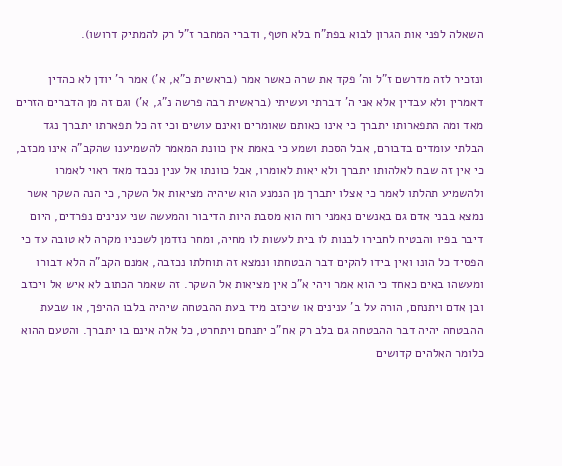השאלה לפני אות הגרון לבוא בפת"ח בלא חטף, ודברי המחבר ז"ל רק להמתיק דרושו).

ונזכיר לזה מדרשם ז"ל וה' פקד את שרה כאשר אמר (בראשית כ"א, א') אמר ר' יודן לא כהדין דאמרין ולא עבדין אלא אני ה' דברתי ועשיתי (בראשית רבה פרשה נ"ג, א') וגם זה מן הדברים הזרים מאד ומה התפארותו יתברך כי אינו כאותם שאומרים ואינם עושים וכי זה כל תפארתו יתברך נגד הבלתי עומדים בדבורם, אבל הסכת ושמע כי באמת אין כוונת המאמר להשמיענו שהקב"ה אינו מכזב, כי אין זה שבח לאלהותו יתברך ולא יאות לאומרו, אבל כוונתו אל ענין נכבד מאד ראוי לאמרו ולהשמיע תהלתו לאמר כי אצלו יתברך מן הנמנע הוא שיהיה מציאות אל השקר, כי הנה השקר אשר נמצא בבני אדם גם באנשים נאמני רוח הוא מסבת היות הדיבור והמעשה שני ענינים נפרדים, היום דיבר בפיו והבטיח לחבירו לבנות לו בית לעשות לו מחיה, ומחר נזדמן לשכניו מקרה לא טובה עד כי הפסיד כל הונו ואין בידו להקים דבר הבטחתו ונמצא זה תוחלתו נכזבה, אמנם הקב"ה הלא דבורו ומעשהו באים כאחד כי הוא אמר ויהי א"כ אין מציאות אל השקר. זה שאמר הכתוב לא איש אל ויכזב ובן אדם ויתנחם, הורה על ב' ענינים או שיכזב מיד בעת ההבטחה שיהיה בלבו ההיפך, או שבעת ההבטחה יהיה דבר ההבטחה גם בלב רק אח"כ יתנחם ויתחרט, כל אלה אינם בו יתברך. והטעם ההוא כלומר האלהים קדושים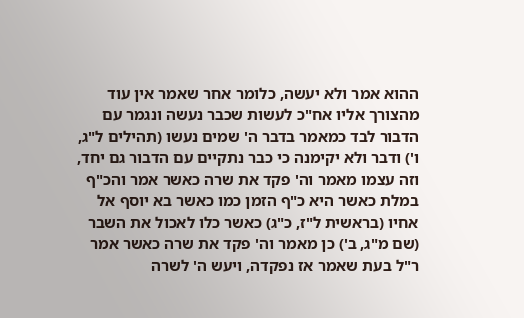ההוא אמר ולא יעשה, כלומר אחר שאמר אין עוד מהצורך אליו אח"כ לעשות שכבר נעשה ונגמר עם הדבור לבד כמאמר בדבר ה' שמים נעשו (תהילים ל"ג, ו') ודבר ולא יקימנה כי כבר נתקיים עם הדבור גם יחד, וזה עצמו מאמר וה' פקד את שרה כאשר אמר והכ"ף במלת כאשר היא כ"ף הזמן כמו כאשר בא יוסף אל אחיו (בראשית ל"ז, כ"ג) כאשר כלו לאכול את השבר (שם מ"ג, ב') כן מאמר וה' פקד את שרה כאשר אמר ר"ל בעת שאמר אז נפקדה, ויעש ה' לשרה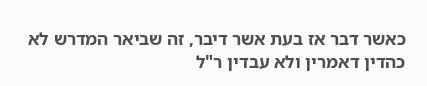כאשר דבר אז בעת אשר דיבר, זה שביאר המדרש לא כהדין דאמרין ולא עבדין ר"ל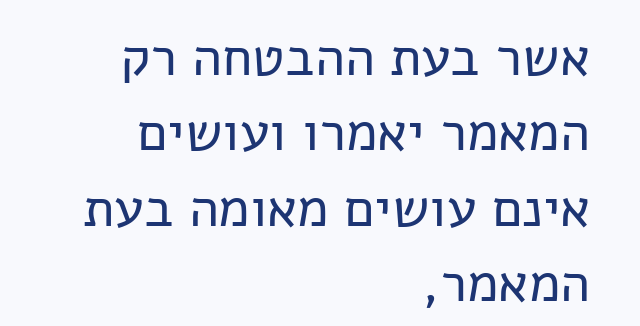אשר בעת ההבטחה רק המאמר יאמרו ועושים אינם עושים מאומה בעת המאמר,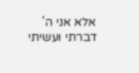אלא אני ה' דברתי ועשיתי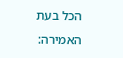הכל בעת האמירה: